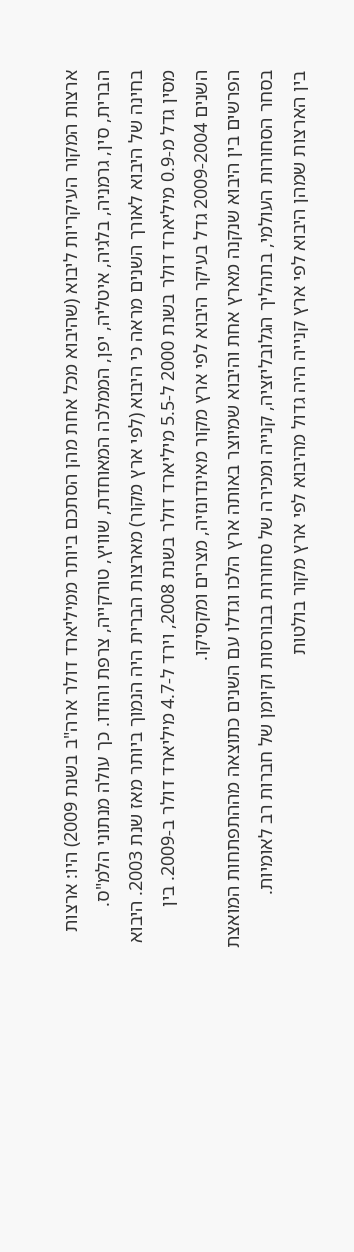ארצות המקור העיקריות ליבוא (שהיבוא מכל אחת מהן הסתכם ביותר ממיליארד דולר ארה"ב בשנת 2009) היו: ארצות הברית, סין, גרמניה, בלגיה, איטליה, יפן, הממלכה המאוחדת, שוויץ, טורקייה, צרפת והודו. כך עולה מנתוני הלמ"ס.
בחינה של היבוא לאורך השנים מראה כי היבוא (לפי ארץ מקור) מארצות הברית היה הנמוך ביותר מאז שנת 2003. היבוא מסין גדל מ-0.9 מיליארד דולר בשנת 2000 ל-5.5 מיליארד דולר בשנת 2008, וירד ל-4.7 מיליארד דולר ב-2009. בין השנים 2009-2004 גדל בעיקר היבוא לפי ארץ מקור מאינדונזיה, מצרים ומקסיקו.
הפרשים בין היבוא שנקנה מארץ אחת והיבוא שמיוצר באותה ארץ הלכו וגדלו עם השנים כתוצאה מההתפתחות המואצת בסחר הסחורות העולמי, בתהליך הגלובליזציה, קנייה ומכירה של סחורות בבורסות וקיומן של חברות רב לאומיות.
בין הארצות שמהן היבוא לפי ארץ קנייה היה גדול מהיבוא לפי ארץ מקור בולטות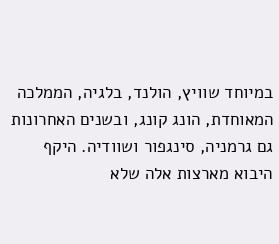במיוחד שוויץ, הולנד, בלגיה, הממלכה המאוחדת, הונג קונג, ובשנים האחרונות גם גרמניה, סינגפור ושוודיה. היקף היבוא מארצות אלה שלא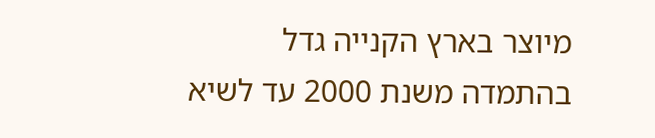מיוצר בארץ הקנייה גדל בהתמדה משנת 2000 עד לשיא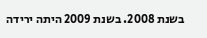בשנת 2008. בשנת 2009 היתה ירידה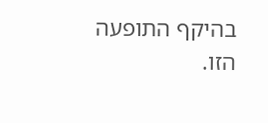בהיקף התופעה הזו.